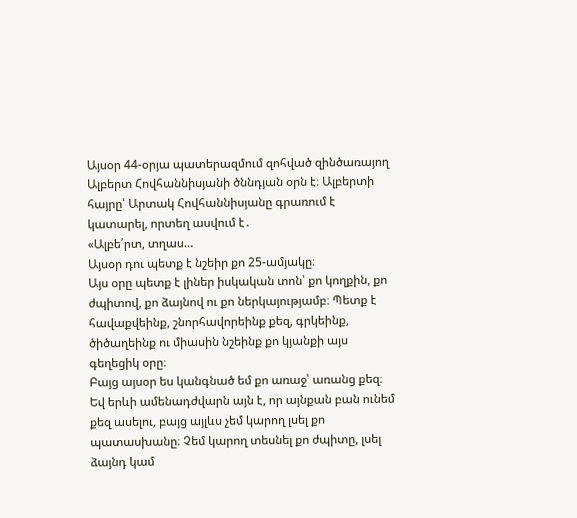Այսօր 44-օրյա պատերազմում զոհված զինծառայող Ալբերտ Հովհաննիսյանի ծննդյան օրն է։ Ալբերտի հայրը՝ Արտակ Հովհաննիսյանը գրառում է կատարել, որտեղ ասվում է․
«Ալբե՛րտ, տղաս…
Այսօր դու պետք է նշեիր քո 25-ամյակը։
Այս օրը պետք է լիներ իսկական տոն՝ քո կողքին, քո ժպիտով, քո ձայնով ու քո ներկայությամբ։ Պետք է հավաքվեինք, շնորհավորեինք քեզ, գրկեինք, ծիծաղեինք ու միասին նշեինք քո կյանքի այս գեղեցիկ օրը։
Բայց այսօր ես կանգնած եմ քո առաջ՝ առանց քեզ։
Եվ երևի ամենադժվարն այն է, որ այնքան բան ունեմ քեզ ասելու, բայց այլևս չեմ կարող լսել քո պատասխանը։ Չեմ կարող տեսնել քո ժպիտը, լսել ձայնդ կամ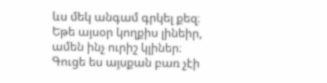ևս մեկ անգամ գրկել քեզ։
Եթե այսօր կողքիս լինեիր, ամեն ինչ ուրիշ կլիներ։ Գուցե ես այսքան բառ չէի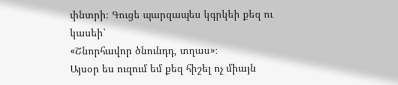փնտրի։ Գուցե պարզապես կգրկեի քեզ ու կասեի՝
«Շնորհավոր ծնունդդ, տղաս»։
Այսօր ես ուզում եմ քեզ հիշել ոչ միայն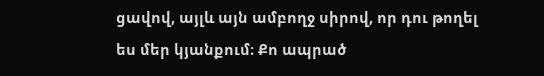ցավով, այլև այն ամբողջ սիրով, որ դու թողել ես մեր կյանքում։ Քո ապրած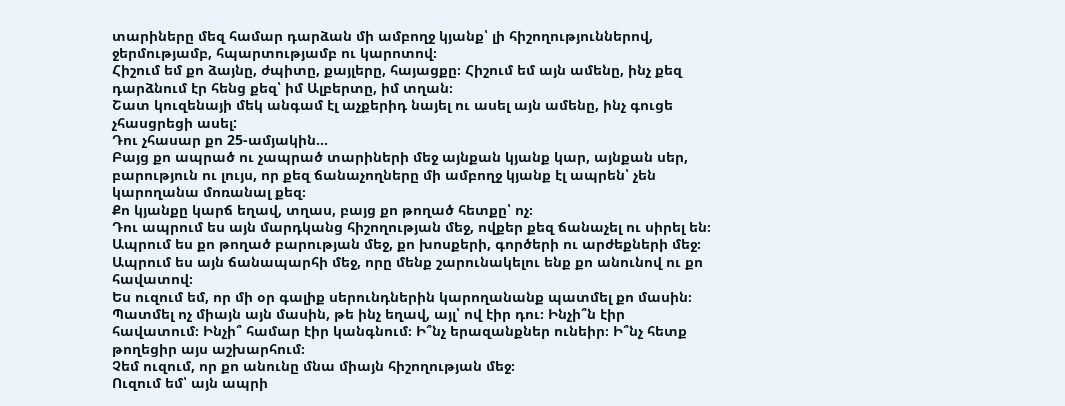տարիները մեզ համար դարձան մի ամբողջ կյանք՝ լի հիշողություններով, ջերմությամբ, հպարտությամբ ու կարոտով։
Հիշում եմ քո ձայնը, ժպիտը, քայլերը, հայացքը։ Հիշում եմ այն ամենը, ինչ քեզ դարձնում էր հենց քեզ՝ իմ Ալբերտը, իմ տղան։
Շատ կուզենայի մեկ անգամ էլ աչքերիդ նայել ու ասել այն ամենը, ինչ գուցե չհասցրեցի ասել:
Դու չհասար քո 25-ամյակին…
Բայց քո ապրած ու չապրած տարիների մեջ այնքան կյանք կար, այնքան սեր, բարություն ու լույս, որ քեզ ճանաչողները մի ամբողջ կյանք էլ ապրեն՝ չեն կարողանա մոռանալ քեզ։
Քո կյանքը կարճ եղավ, տղաս, բայց քո թողած հետքը՝ ոչ։
Դու ապրում ես այն մարդկանց հիշողության մեջ, ովքեր քեզ ճանաչել ու սիրել են։ Ապրում ես քո թողած բարության մեջ, քո խոսքերի, գործերի ու արժեքների մեջ։ Ապրում ես այն ճանապարհի մեջ, որը մենք շարունակելու ենք քո անունով ու քո հավատով։
Ես ուզում եմ, որ մի օր գալիք սերունդներին կարողանանք պատմել քո մասին։ Պատմել ոչ միայն այն մասին, թե ինչ եղավ, այլ՝ ով էիր դու։ Ինչի՞ն էիր հավատում։ Ինչի՞ համար էիր կանգնում։ Ի՞նչ երազանքներ ունեիր։ Ի՞նչ հետք թողեցիր այս աշխարհում։
Չեմ ուզում, որ քո անունը մնա միայն հիշողության մեջ։
Ուզում եմ՝ այն ապրի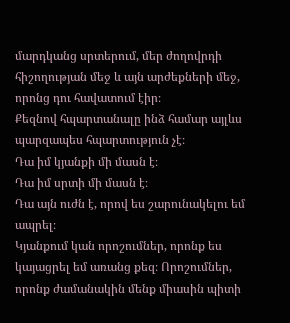մարդկանց սրտերում, մեր ժողովրդի հիշողության մեջ և այն արժեքների մեջ, որոնց դու հավատում էիր։
Քեզնով հպարտանալը ինձ համար այլևս պարզապես հպարտություն չէ։
Դա իմ կյանքի մի մասն է։
Դա իմ սրտի մի մասն է։
Դա այն ուժն է, որով ես շարունակելու եմ ապրել։
Կյանքում կան որոշումներ, որոնք ես կայացրել եմ առանց քեզ։ Որոշումներ, որոնք ժամանակին մենք միասին պիտի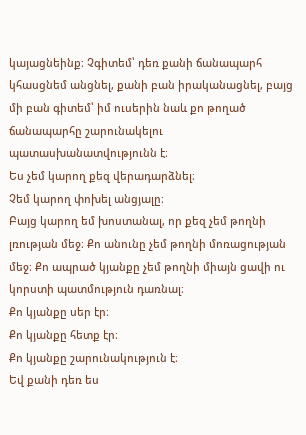կայացնեինք։ Չգիտեմ՝ դեռ քանի ճանապարհ կհասցնեմ անցնել, քանի բան իրականացնել, բայց մի բան գիտեմ՝ իմ ուսերին նաև քո թողած ճանապարհը շարունակելու պատասխանատվությունն է։
Ես չեմ կարող քեզ վերադարձնել։
Չեմ կարող փոխել անցյալը։
Բայց կարող եմ խոստանալ, որ քեզ չեմ թողնի լռության մեջ։ Քո անունը չեմ թողնի մոռացության մեջ։ Քո ապրած կյանքը չեմ թողնի միայն ցավի ու կորստի պատմություն դառնալ։
Քո կյանքը սեր էր։
Քո կյանքը հետք էր։
Քո կյանքը շարունակություն է։
Եվ քանի դեռ ես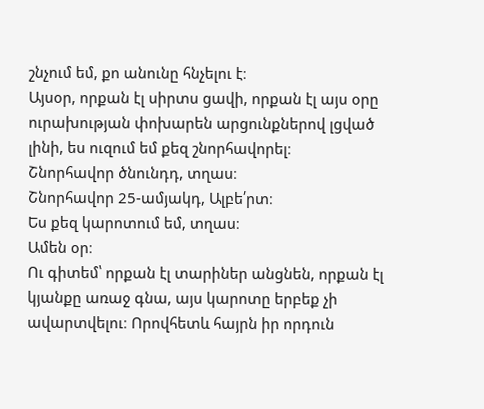շնչում եմ, քո անունը հնչելու է։
Այսօր, որքան էլ սիրտս ցավի, որքան էլ այս օրը ուրախության փոխարեն արցունքներով լցված լինի, ես ուզում եմ քեզ շնորհավորել։
Շնորհավոր ծնունդդ, տղաս։
Շնորհավոր 25-ամյակդ, Ալբե՛րտ։
Ես քեզ կարոտում եմ, տղաս։
Ամեն օր։
Ու գիտեմ՝ որքան էլ տարիներ անցնեն, որքան էլ կյանքը առաջ գնա, այս կարոտը երբեք չի ավարտվելու։ Որովհետև հայրն իր որդուն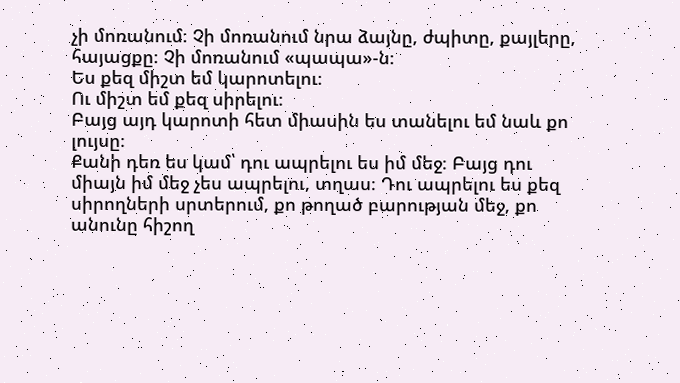չի մոռանում։ Չի մոռանում նրա ձայնը, ժպիտը, քայլերը, հայացքը։ Չի մոռանում «պապա»-ն։
Ես քեզ միշտ եմ կարոտելու։
Ու միշտ եմ քեզ սիրելու։
Բայց այդ կարոտի հետ միասին ես տանելու եմ նաև քո լույսը։
Քանի դեռ ես կամ՝ դու ապրելու ես իմ մեջ։ Բայց դու միայն իմ մեջ չես ապրելու, տղաս։ Դու ապրելու ես քեզ սիրողների սրտերում, քո թողած բարության մեջ, քո անունը հիշող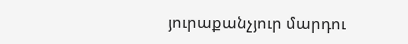յուրաքանչյուր մարդու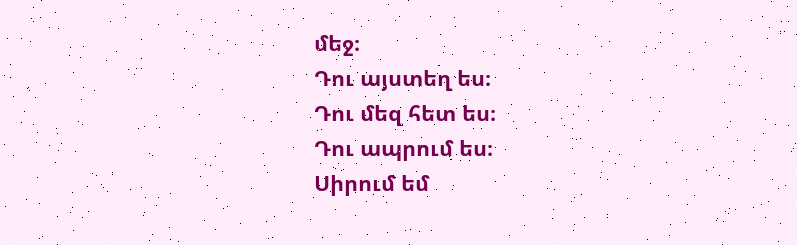մեջ։
Դու այստեղ ես։
Դու մեզ հետ ես։
Դու ապրում ես։
Սիրում եմ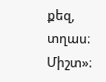քեզ, տղաս։
Միշտ»։